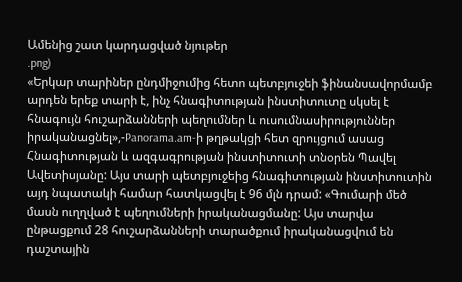Ամենից շատ կարդացված նյութեր
.png)
«Երկար տարիներ ընդմիջումից հետո պետբյուջեի ֆինանսավորմամբ արդեն երեք տարի է, ինչ հնագիտության ինստիտուտը սկսել է հնագույն հուշարձանների պեղումներ և ուսումնասիրություններ իրականացնել»,-Panorama.am-ի թղթակցի հետ զրույցում ասաց Հնագիտության և ազգագրության ինստիտուտի տնօրեն Պավել Ավետիսյանը: Այս տարի պետբյուջեից հնագիտության ինստիտուտին այդ նպատակի համար հատկացվել է 96 մլն դրամ: «Գումարի մեծ մասն ուղղված է պեղումների իրականացմանը: Այս տարվա ընթացքում 28 հուշարձանների տարածքում իրականացվում են դաշտային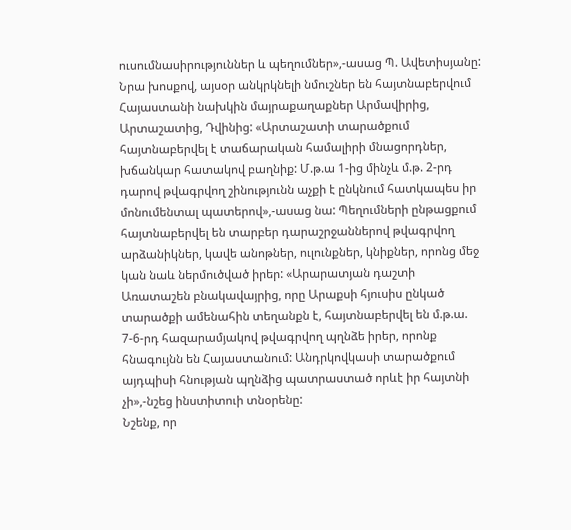ուսումնասիրություններ և պեղումներ»,-ասաց Պ. Ավետիսյանը:
Նրա խոսքով, այսօր անկրկնելի նմուշներ են հայտնաբերվում Հայաստանի նախկին մայրաքաղաքներ Արմավիրից, Արտաշատից, Դվինից: «Արտաշատի տարածքում հայտնաբերվել է տաճարական համալիրի մնացորդներ, խճանկար հատակով բաղնիք: Մ.թ.ա 1-ից մինչև մ.թ. 2-րդ դարով թվագրվող շինությունն աչքի է ընկնում հատկապես իր մոնումենտալ պատերով»,-ասաց նա: Պեղումների ընթացքում հայտնաբերվել են տարբեր դարաշրջաններով թվագրվող արձանիկներ, կավե անոթներ, ուլունքներ, կնիքներ, որոնց մեջ կան նաև ներմուծված իրեր: «Արարատյան դաշտի Առատաշեն բնակավայրից, որը Արաքսի հյուսիս ընկած տարածքի ամենահին տեղանքն է, հայտնաբերվել են մ.թ.ա. 7-6-րդ հազարամյակով թվագրվող պղնձե իրեր, որոնք հնագույնն են Հայաստանում: Անդրկովկասի տարածքում այդպիսի հնության պղնձից պատրաստած որևէ իր հայտնի չի»,-նշեց ինստիտուի տնօրենը:
Նշենք, որ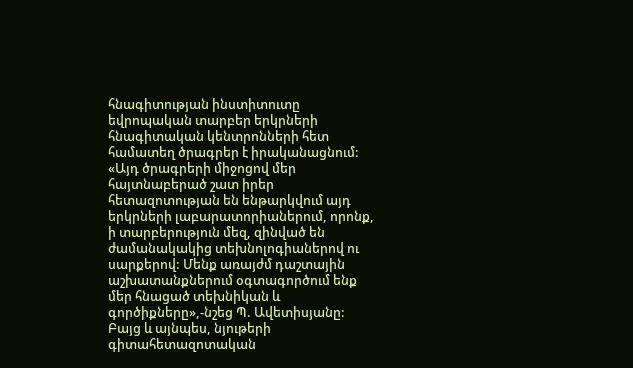հնագիտության ինստիտուտը եվրոպական տարբեր երկրների հնագիտական կենտրոնների հետ համատեղ ծրագրեր է իրականացնում: «Այդ ծրագրերի միջոցով մեր հայտնաբերած շատ իրեր հետազոտության են ենթարկվում այդ երկրների լաբարատորիաներում, որոնք, ի տարբերություն մեզ, զինված են ժամանակակից տեխնոլոգիաներով ու սարքերով: Մենք առայժմ դաշտային աշխատանքներում օգտագործում ենք մեր հնացած տեխնիկան և գործիքները»,-նշեց Պ. Ավետիսյանը: Բայց և այնպես, նյութերի գիտահետազոտական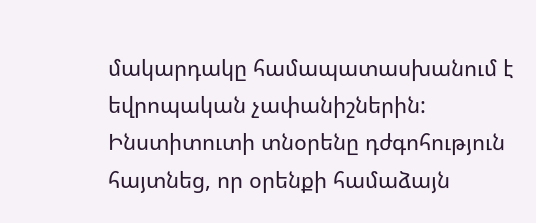մակարդակը համապատասխանում է եվրոպական չափանիշներին:
Ինստիտուտի տնօրենը դժգոհություն հայտնեց, որ օրենքի համաձայն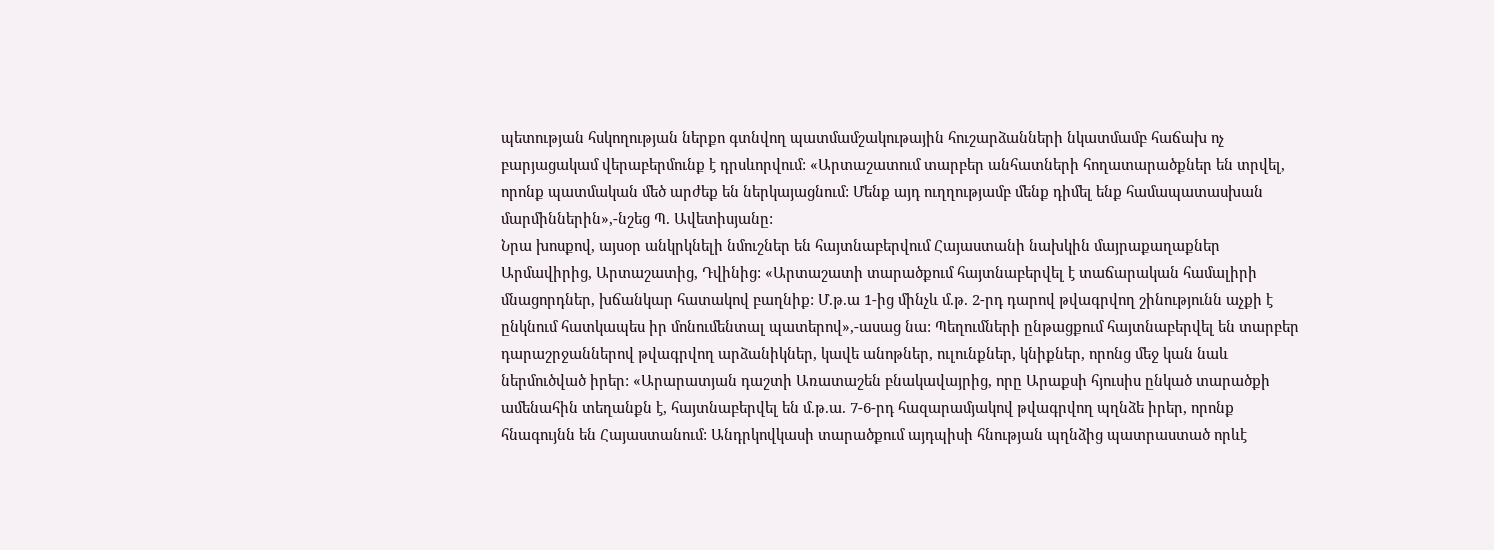պետության հսկողության ներքո գտնվող պատմամշակութային հուշարձանների նկատմամբ հաճախ ոչ բարյացակամ վերաբերմունք է դրսևորվում: «Արտաշատում տարբեր անհատների հողատարածքներ են տրվել, որոնք պատմական մեծ արժեք են ներկայացնում: Մենք այդ ուղղությամբ մենք դիմել ենք համապատասխան մարմիններին»,-նշեց Պ. Ավետիսյանը:
Նրա խոսքով, այսօր անկրկնելի նմուշներ են հայտնաբերվում Հայաստանի նախկին մայրաքաղաքներ Արմավիրից, Արտաշատից, Դվինից: «Արտաշատի տարածքում հայտնաբերվել է տաճարական համալիրի մնացորդներ, խճանկար հատակով բաղնիք: Մ.թ.ա 1-ից մինչև մ.թ. 2-րդ դարով թվագրվող շինությունն աչքի է ընկնում հատկապես իր մոնումենտալ պատերով»,-ասաց նա: Պեղումների ընթացքում հայտնաբերվել են տարբեր դարաշրջաններով թվագրվող արձանիկներ, կավե անոթներ, ուլունքներ, կնիքներ, որոնց մեջ կան նաև ներմուծված իրեր: «Արարատյան դաշտի Առատաշեն բնակավայրից, որը Արաքսի հյուսիս ընկած տարածքի ամենահին տեղանքն է, հայտնաբերվել են մ.թ.ա. 7-6-րդ հազարամյակով թվագրվող պղնձե իրեր, որոնք հնագույնն են Հայաստանում: Անդրկովկասի տարածքում այդպիսի հնության պղնձից պատրաստած որևէ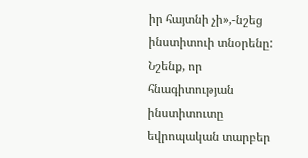իր հայտնի չի»,-նշեց ինստիտուի տնօրենը:
Նշենք, որ հնագիտության ինստիտուտը եվրոպական տարբեր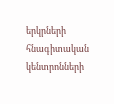երկրների հնագիտական կենտրոնների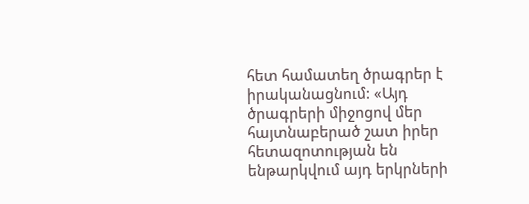հետ համատեղ ծրագրեր է իրականացնում: «Այդ ծրագրերի միջոցով մեր հայտնաբերած շատ իրեր հետազոտության են ենթարկվում այդ երկրների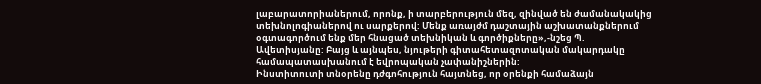լաբարատորիաներում, որոնք, ի տարբերություն մեզ, զինված են ժամանակակից տեխնոլոգիաներով ու սարքերով: Մենք առայժմ դաշտային աշխատանքներում օգտագործում ենք մեր հնացած տեխնիկան և գործիքները»,-նշեց Պ. Ավետիսյանը: Բայց և այնպես, նյութերի գիտահետազոտական մակարդակը համապատասխանում է եվրոպական չափանիշներին:
Ինստիտուտի տնօրենը դժգոհություն հայտնեց, որ օրենքի համաձայն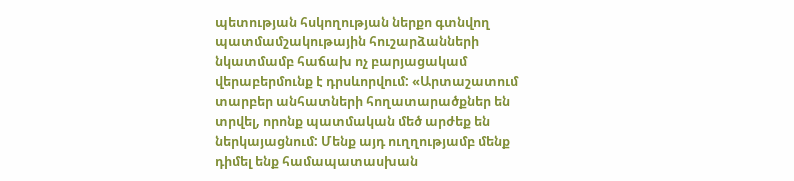պետության հսկողության ներքո գտնվող պատմամշակութային հուշարձանների նկատմամբ հաճախ ոչ բարյացակամ վերաբերմունք է դրսևորվում: «Արտաշատում տարբեր անհատների հողատարածքներ են տրվել, որոնք պատմական մեծ արժեք են ներկայացնում: Մենք այդ ուղղությամբ մենք դիմել ենք համապատասխան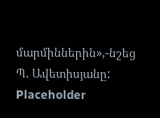մարմիններին»,-նշեց Պ. Ավետիսյանը:
Placeholder